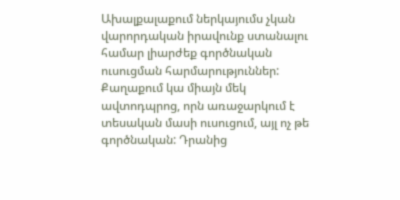Ախալքալաքում ներկայումս չկան վարորդական իրավունք ստանալու համար լիարժեք գործնական ուսուցման հարմարություններ: Քաղաքում կա միայն մեկ ավտոդպրոց, որն առաջարկում է տեսական մասի ուսուցում, այլ ոչ թե գործնական: Դրանից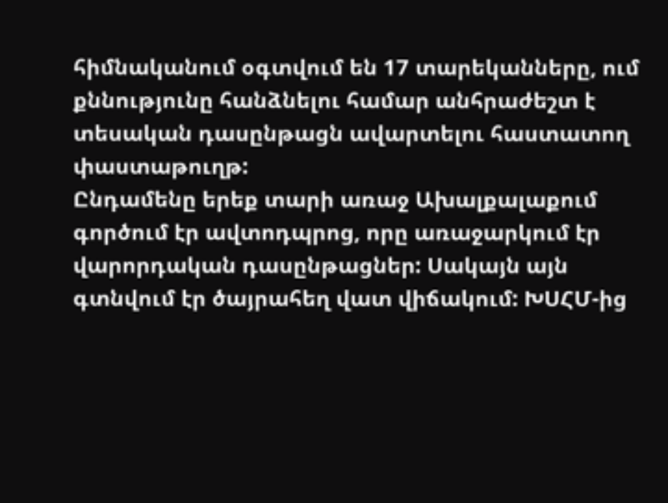հիմնականում օգտվում են 17 տարեկանները, ում քննությունը հանձնելու համար անհրաժեշտ է տեսական դասընթացն ավարտելու հաստատող փաստաթուղթ:
Ընդամենը երեք տարի առաջ Ախալքալաքում գործում էր ավտոդպրոց, որը առաջարկում էր վարորդական դասընթացներ: Սակայն այն գտնվում էր ծայրահեղ վատ վիճակում: ԽՍՀՄ-ից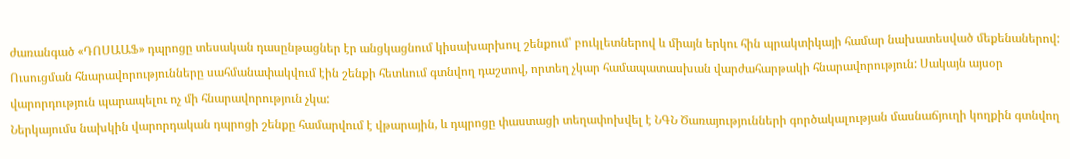ժառանգած «ԴՈՍԱԱՖ» դպրոցը տեսական դասընթացներ էր անցկացնում կիսախարխուլ շենքում՝ բուկլետներով և միայն երկու հին պրակտիկայի համար նախատեսված մեքենաներով: Ուսուցման հնարավորությունները սահմանափակվում էին շենքի հետևում գտնվող դաշտով, որտեղ չկար համապատասխան վարժահարթակի հնարավորություն: Սակայն այսօր վարորդություն պարապելու ոչ մի հնարավորություն չկա:
Ներկայումս նախկին վարորդական դպրոցի շենքը համարվում է վթարային, և դպրոցը փաստացի տեղափոխվել է ՆԳՆ Ծառայությունների գործակալության մասնաճյուղի կողքին գտնվող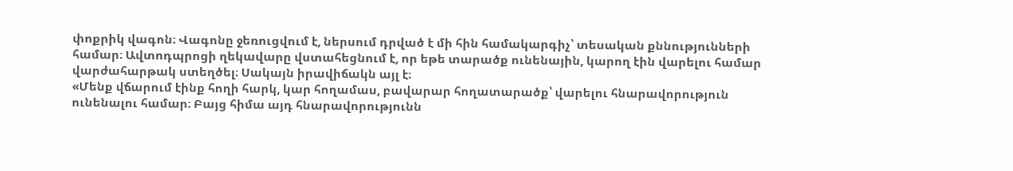փոքրիկ վագոն։ Վագոնը ջեռուցվում է, ներսում դրված է մի հին համակարգիչ՝ տեսական քննությունների համար։ Ավտոդպրոցի ղեկավարը վստահեցնում է, որ եթե տարածք ունենային, կարող էին վարելու համար վարժահարթակ ստեղծել։ Սակայն իրավիճակն այլ է։
«Մենք վճարում էինք հողի հարկ, կար հողամաս, բավարար հողատարածք՝ վարելու հնարավորություն ունենալու համար։ Բայց հիմա այդ հնարավորությունն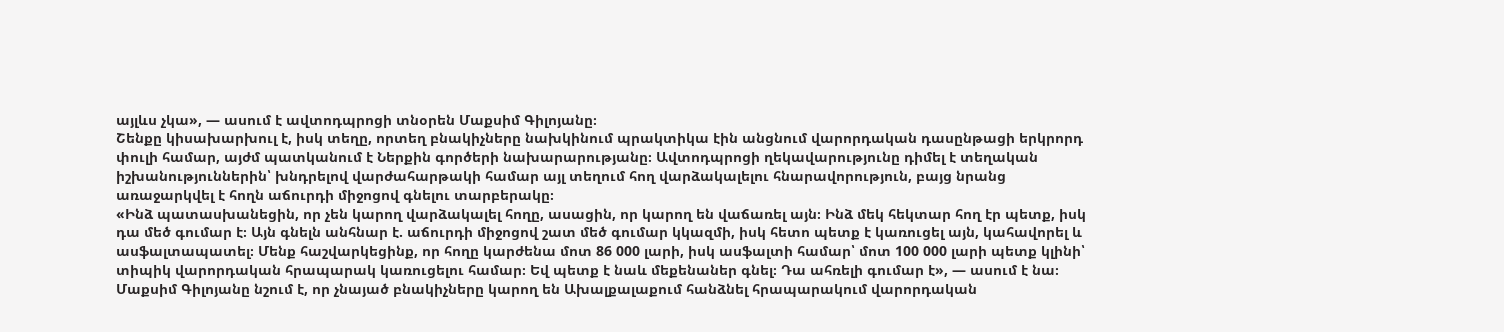այլևս չկա», — ասում է ավտոդպրոցի տնօրեն Մաքսիմ Գիլոյանը։
Շենքը կիսախարխուլ է, իսկ տեղը, որտեղ բնակիչները նախկինում պրակտիկա էին անցնում վարորդական դասընթացի երկրորդ փուլի համար, այժմ պատկանում է Ներքին գործերի նախարարությանը։ Ավտոդպրոցի ղեկավարությունը դիմել է տեղական իշխանություններին՝ խնդրելով վարժահարթակի համար այլ տեղում հող վարձակալելու հնարավորություն, բայց նրանց առաջարկվել է հողն աճուրդի միջոցով գնելու տարբերակը։
«Ինձ պատասխանեցին, որ չեն կարող վարձակալել հողը, ասացին, որ կարող են վաճառել այն։ Ինձ մեկ հեկտար հող էր պետք, իսկ դա մեծ գումար է։ Այն գնելն անհնար է. աճուրդի միջոցով շատ մեծ գումար կկազմի, իսկ հետո պետք է կառուցել այն, կահավորել և ասֆալտապատել։ Մենք հաշվարկեցինք, որ հողը կարժենա մոտ 86 000 լարի, իսկ ասֆալտի համար՝ մոտ 100 000 լարի պետք կլինի՝ տիպիկ վարորդական հրապարակ կառուցելու համար։ Եվ պետք է նաև մեքենաներ գնել։ Դա ահռելի գումար է», — ասում է նա։
Մաքսիմ Գիլոյանը նշում է, որ չնայած բնակիչները կարող են Ախալքալաքում հանձնել հրապարակում վարորդական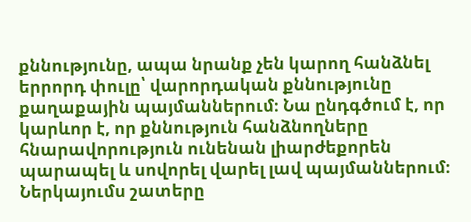քննությունը, ապա նրանք չեն կարող հանձնել երրորդ փուլը՝ վարորդական քննությունը քաղաքային պայմաններում։ Նա ընդգծում է, որ կարևոր է, որ քննություն հանձնողները հնարավորություն ունենան լիարժեքորեն պարապել և սովորել վարել լավ պայմաններում։ Ներկայումս շատերը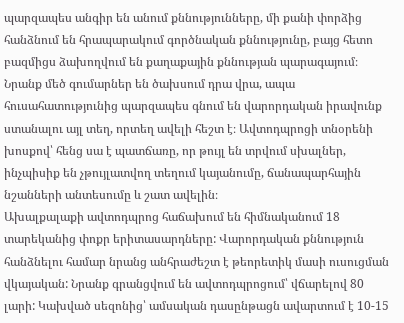պարզապես անգիր են անում քննությունները, մի քանի փորձից հանձնում են հրապարակում գործնական քննությունը, բայց հետո բազմիցս ձախողվում են քաղաքային քննության պարագայում։ Նրանք մեծ գումարներ են ծախսում դրա վրա, ապա հուսահատությունից պարզապես գնում են վարորդական իրավունք ստանալու այլ տեղ, որտեղ ավելի հեշտ է։ Ավտոդպրոցի տնօրենի խոսքով՝ հենց սա է պատճառը, որ թույլ են տրվում սխալներ, ինչպիսիք են չթույլատվող տեղում կայանումը, ճանապարհային նշանների անտեսումը և շատ ավելին։
Ախալքալաքի ավտոդպրոց հաճախում են հիմնականում 18 տարեկանից փոքր երիտասարդները: Վարորդական քննություն հանձնելու համար նրանց անհրաժեշտ է թեորետիկ մասի ուսուցման վկայական: Նրանք գրանցվում են ավտոդպրոցում՝ վճարելով 80 լարի: Կախված սեզոնից՝ ամսական դասընթացն ավարտում է 10-15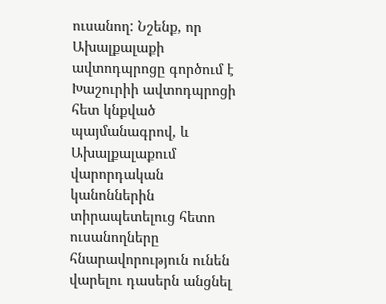ուսանող: Նշենք, որ Ախալքալաքի ավտոդպրոցը գործում է Խաշուրիի ավտոդպրոցի հետ կնքված պայմանագրով, և Ախալքալաքում վարորդական կանոններին տիրապետելուց հետո ուսանողները հնարավորություն ունեն վարելու դասերն անցնել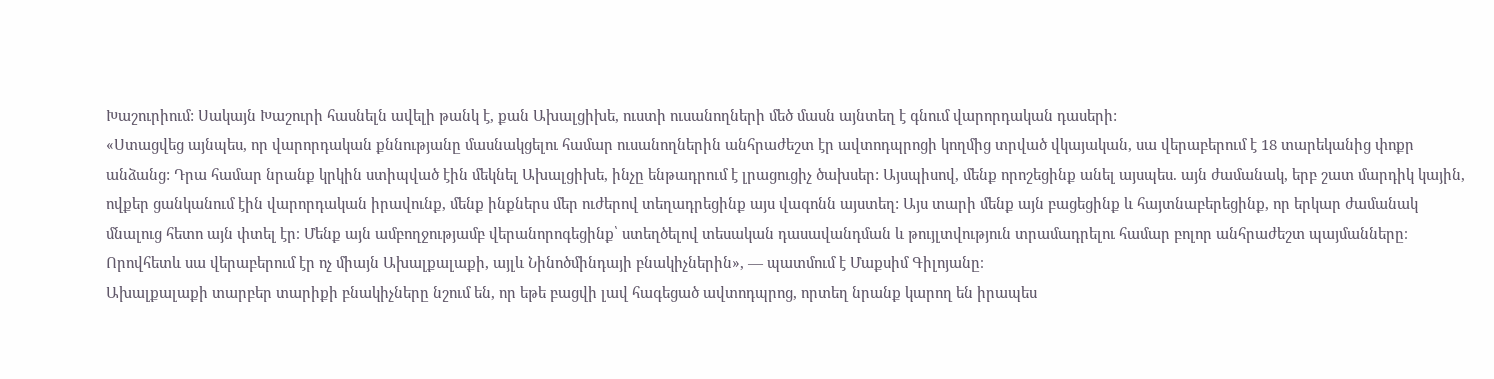Խաշուրիում: Սակայն Խաշուրի հասնելն ավելի թանկ է, քան Ախալցիխե, ուստի ուսանողների մեծ մասն այնտեղ է գնում վարորդական դասերի:
«Ստացվեց այնպես, որ վարորդական քննությանը մասնակցելու համար ուսանողներին անհրաժեշտ էր ավտոդպրոցի կողմից տրված վկայական, սա վերաբերում է 18 տարեկանից փոքր անձանց: Դրա համար նրանք կրկին ստիպված էին մեկնել Ախալցիխե, ինչը ենթադրում է լրացուցիչ ծախսեր: Այսպիսով, մենք որոշեցինք անել այսպես. այն ժամանակ, երբ շատ մարդիկ կային, ովքեր ցանկանում էին վարորդական իրավունք, մենք ինքներս մեր ուժերով տեղադրեցինք այս վագոնն այստեղ: Այս տարի մենք այն բացեցինք և հայտնաբերեցինք, որ երկար ժամանակ մնալուց հետո այն փտել էր։ Մենք այն ամբողջությամբ վերանորոգեցինք՝ ստեղծելով տեսական դասավանդման և թույլտվություն տրամադրելու համար բոլոր անհրաժեշտ պայմանները։ Որովհետև սա վերաբերում էր ոչ միայն Ախալքալաքի, այլև Նինոծմինդայի բնակիչներին», — պատմում է Մաքսիմ Գիլոյանը։
Ախալքալաքի տարբեր տարիքի բնակիչները նշում են, որ եթե բացվի լավ հագեցած ավտոդպրոց, որտեղ նրանք կարող են իրապես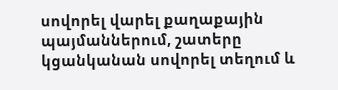սովորել վարել քաղաքային պայմաններում, շատերը կցանկանան սովորել տեղում և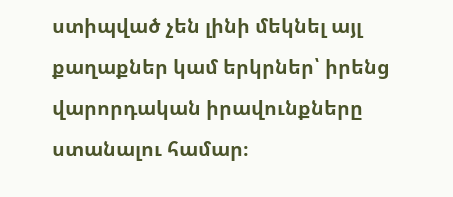ստիպված չեն լինի մեկնել այլ քաղաքներ կամ երկրներ՝ իրենց վարորդական իրավունքները ստանալու համար։